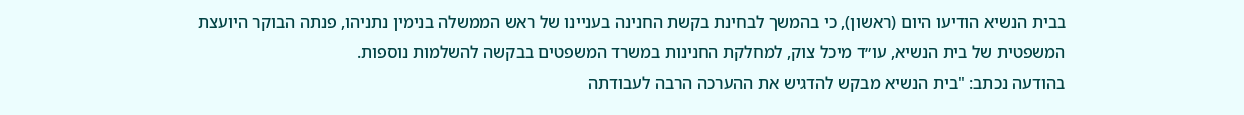בבית הנשיא הודיעו היום (ראשון), כי בהמשך לבחינת בקשת החנינה בעניינו של ראש הממשלה בנימין נתניהו, פנתה הבוקר היועצת המשפטית של בית הנשיא, עו״ד מיכל צוק, למחלקת החנינות במשרד המשפטים בבקשה להשלמות נוספות.
בהודעה נכתב: "בית הנשיא מבקש להדגיש את ההערכה הרבה לעבודתה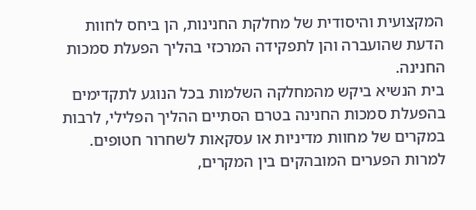המקצועית והיסודית של מחלקת החנינות, הן ביחס לחוות הדעת שהועברה והן לתפקידה המרכזי בהליך הפעלת סמכות החנינה.
בית הנשיא ביקש מהמחלקה השלמות בכל הנוגע לתקדימים בהפעלת סמכות החנינה בטרם הסתיים ההליך הפלילי, לרבות במקרים של מחוות מדיניות או עסקאות לשחרור חטופים. למרות הפערים המובהקים בין המקרים,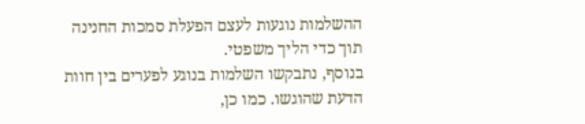ההשלמות נוגעות לעצם הפעלת סמכות החנינה תוך כדי הליך משפטי.
בנוסף, נתבקשו השלמות בנוגע לפערים בין חוות הדעת שהוגשו. כמו כן,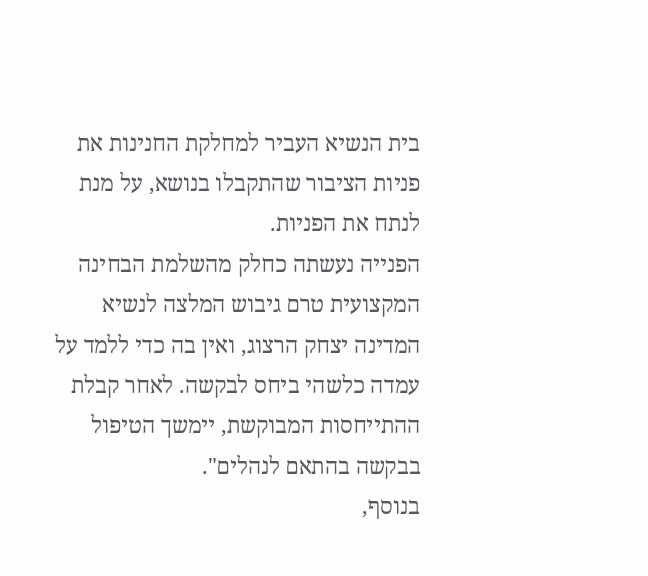בית הנשיא העביר למחלקת החנינות את פניות הציבור שהתקבלו בנושא, על מנת לנתח את הפניות.
הפנייה נעשתה כחלק מהשלמת הבחינה המקצועית טרם גיבוש המלצה לנשיא המדינה יצחק הרצוג, ואין בה כדי ללמד על עמדה כלשהי ביחס לבקשה. לאחר קבלת ההתייחסות המבוקשת, יימשך הטיפול בבקשה בהתאם לנהלים".
בנוסף,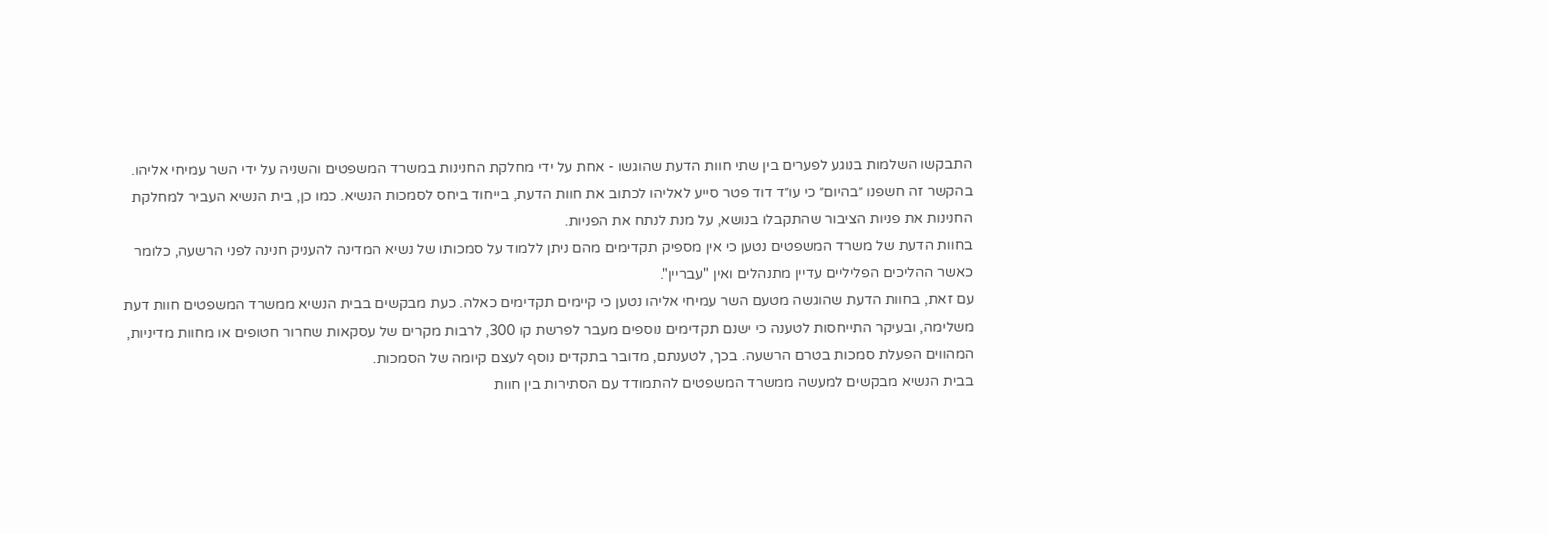התבקשו השלמות בנוגע לפערים בין שתי חוות הדעת שהוגשו - אחת על ידי מחלקת החנינות במשרד המשפטים והשניה על ידי השר עמיחי אליהו. בהקשר זה חשפנו ״בהיום״ כי עו״ד דוד פטר סייע לאליהו לכתוב את חוות הדעת, בייחוד ביחס לסמכות הנשיא. כמו כן, בית הנשיא העביר למחלקת החנינות את פניות הציבור שהתקבלו בנושא, על מנת לנתח את הפניות.
בחוות הדעת של משרד המשפטים נטען כי אין מספיק תקדימים מהם ניתן ללמוד על סמכותו של נשיא המדינה להעניק חנינה לפני הרשעה, כלומר כאשר ההליכים הפליליים עדיין מתנהלים ואין "עבריין".
עם זאת, בחוות הדעת שהוגשה מטעם השר עמיחי אליהו נטען כי קיימים תקדימים כאלה. כעת מבקשים בבית הנשיא ממשרד המשפטים חוות דעת משלימה, ובעיקר התייחסות לטענה כי ישנם תקדימים נוספים מעבר לפרשת קו 300, לרבות מקרים של עסקאות שחרור חטופים או מחוות מדיניות, המהווים הפעלת סמכות בטרם הרשעה. בכך, לטענתם, מדובר בתקדים נוסף לעצם קיומה של הסמכות.
בבית הנשיא מבקשים למעשה ממשרד המשפטים להתמודד עם הסתירות בין חוות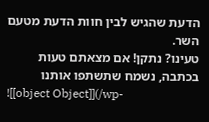הדעת שהגיש לבין חוות הדעת מטעם השר.
טעינו? נתקן! אם מצאתם טעות בכתבה, נשמח שתשתפו אותנו
![[object Object]](/wp-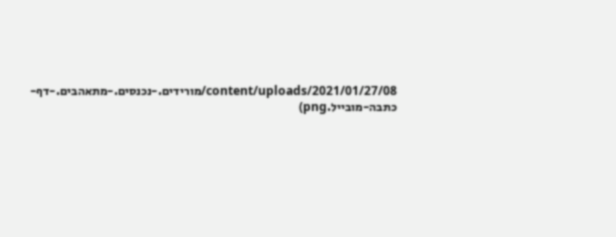content/uploads/2021/01/27/08/מורידים.-נכנסים.-מתאהבים.-דף-כתבה-מובייל.png)